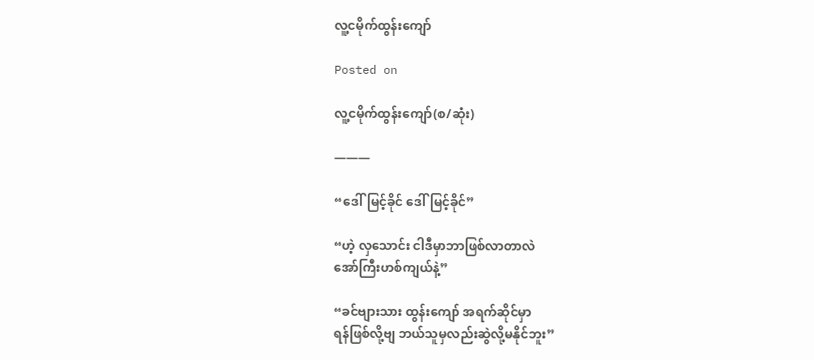လူ့ငမိုက်ထွန်းကျော်

Posted on

လူ့ငမိုက်ထွန်းကျော်(စ/ဆုံး)

———

“ဒေါ်မြင့်ခိုင် ဒေါ်မြင့်ခိုင်”

“ဟဲ့ လှသောင်း ငါဒီမှာဘာဖြစ်လာတာလဲ
အော်ကြီးဟစ်ကျယ်နဲ့”

“ခင်ဗျားသား ထွန်းကျော် အရက်ဆိုင်မှာ
ရန်ဖြစ်လို့ဗျ ဘယ်သူမှလည်းဆွဲလို့မနိုင်ဘူး”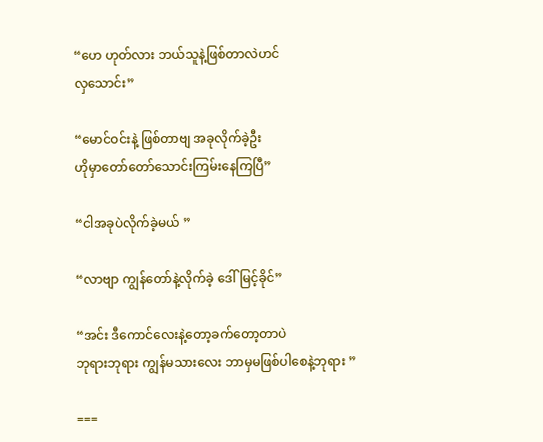“ဟေ ဟုတ်လား ဘယ်သူနဲ့ဖြစ်တာလဲဟင်
လှသောင်း”

“မောင်ဝင်းနဲ့ ဖြစ်တာဗျ အခုလိုက်ခဲ့ဦး
ဟိုမှာတော်တော်သောင်းကြမ်းနေကြပြီ”

“ငါအခုပဲလိုက်ခဲ့မယ် ”

“လာဗျာ ကျွန်တော်နဲ့လိုက်ခဲ့ ဒေါ်မြင့်ခိုင်”

“အင်း ဒီကောင်လေးနဲ့တော့ခက်တော့တာပဲ
ဘုရားဘုရား ကျွန်မသားလေး ဘာမှမဖြစ်ပါစေနဲ့ဘုရား ”

===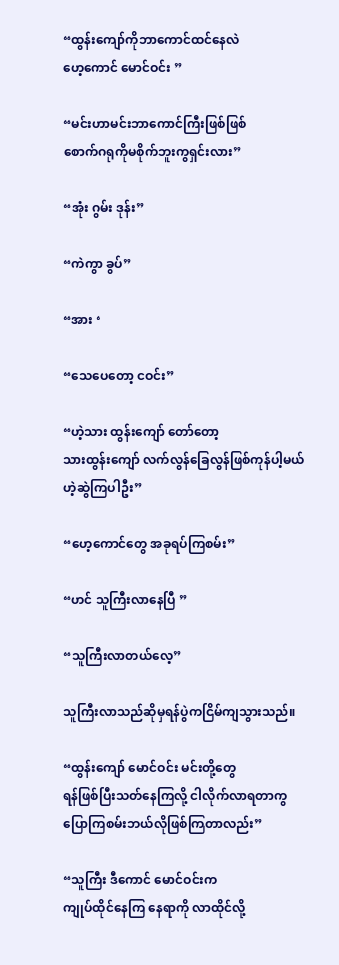“ထွန်းကျော်ကိုဘာကောင်ထင်နေလဲ
ဟေ့ကောင် မောင်ဝင်း ”

“မင်းဟာမင်းဘာကောင်ကြီးဖြစ်ဖြစ်
စောက်ဂရုကိုမစိုက်ဘူးကွရှင်းလား”

“အုံး ဂွမ်း ဒုန်း”

“ကဲကွာ ခွပ်”

“အား ‘

“သေပေတော့ ငဝင်း”

“ဟဲ့သား ထွန်းကျော် တော်တော့
သားထွန်းကျော် လက်လွန်ခြေလွန်ဖြစ်ကုန်ပါ့မယ်
ဟဲ့ဆွဲကြပါဦး”

“ဟေ့ကောင်တွေ အခုရပ်ကြစမ်း”

“ဟင် သူကြီးလာနေပြီ ”

“သူကြီးလာတယ်လေ့”

သူကြီးလာသည်ဆိုမှရန်ပွဲကငြိမ်ကျသွားသည်။

“ထွန်းကျော် မောင်ဝင်း မင်းတို့တွေ
ရန်ဖြစ်ပြီးသတ်နေကြလို့ ငါလိုက်လာရတာကွ
ပြောကြစမ်းဘယ်လိုဖြစ်ကြတာလည်း”

“သူကြီး ဒီကောင် မောင်ဝင်းက
ကျုပ်ထိုင်နေကြ နေရာကို လာထိုင်လို့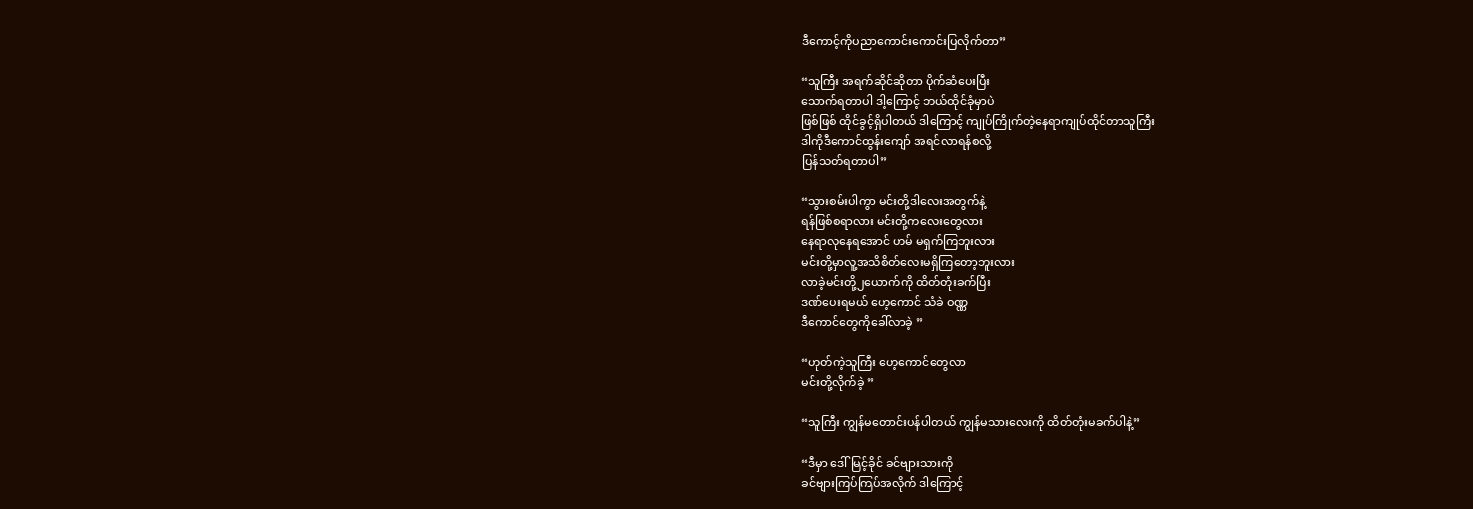ဒီကောင့်ကိုပညာကောင်းကောင်းပြလိုက်တာ”

“သူကြီး အရက်ဆိုင်ဆိုတာ ပိုက်ဆံပေးပြီး
သောက်ရတာပါ ဒါ့ကြောင့် ဘယ်ထိုင်ခုံမှာပဲ
ဖြစ်ဖြစ် ထိုင်ခွင့်ရှိပါတယ် ဒါကြောင့် ကျုပ်ကြိုက်တဲ့နေရာကျုပ်ထိုင်တာသူကြီး
ဒါကိုဒီကောင်ထွန်းကျော် အရင်လာရန်စလို့
ပြန်သတ်ရတာပါ”

“သွားစမ်းပါကွာ မင်းတို့ဒါလေးအတွက်နဲ့
ရန်ဖြစ်စရာလား မင်းတို့ကလေးတွေလား
နေရာလုနေရအောင် ဟမ် မရှက်ကြဘူးလား
မင်းတို့မှာလူ့အသိစိတ်လေးမရှိကြတော့ဘူးလား
လာခဲ့မင်းတို့၂ယောက်ကို ထိတ်တုံးခက်ပြီး
ဒဏ်ပေးရမယ် ဟေ့ကောင် သံခဲ ဝဏ္ဏ
ဒီကောင်တွေကိုခေါ်လာခဲ့ ”

“ဟုတ်ကဲ့သူကြီး ဟေ့ကောင်တွေလာ
မင်းတို့လိုက်ခဲ့ ”

“သူကြီး ကျွန်မတောင်းပန်ပါတယ် ကျွန်မသားလေးကို ထိတ်တုံးမခက်ပါနဲ့”

“ဒီမှာ ဒေါ်မြင့်ခိုင် ခင်ဗျားသားကို
ခင်ဗျားကြပ်ကြပ်အလိုက် ဒါကြောင့်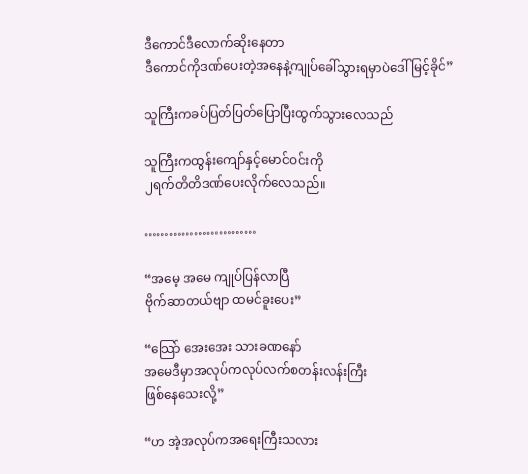ဒီကောင်ဒီလောက်ဆိုးနေတာ
ဒီကောင်ကိုဒဏ်ပေးတဲ့အနေနဲ့ကျုပ်ခေါ်သွားရမှာပဲဒေါ်မြင့်ခိုင်”

သူကြီးကခပ်ပြတ်ပြတ်ပြောပြီးထွက်သွားလေသည်

သူကြီးကထွန်းကျော်နှင့်မောင်ဝင်းကို
၂ရက်တိတိဒဏ်ပေးလိုက်လေသည်။

………………………

“အမေ့ အမေ ကျုပ်ပြန်လာပြီ
ဗိုက်ဆာတယ်ဗျာ ထမင်ခူးပေး”

“သြော် အေးအေး သားခဏနော်
အမေဒီမှာအလုပ်ကလုပ်လက်စတန်းလန်းကြီး
ဖြစ်နေသေးလို့”

“ဟ အဲ့အလုပ်ကအရေးကြီးသလား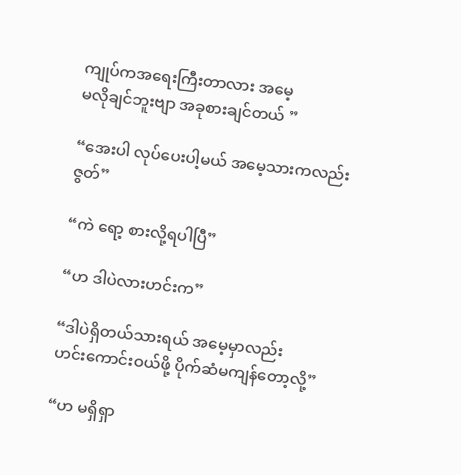ကျုပ်ကအရေးကြီးတာလား အမေ့
မလိုချင်ဘူးဗျာ အခုစားချင်တယ် ”

“အေးပါ လုပ်ပေးပါ့မယ် အမေ့သားကလည်း
ဇွတ်”

“ကဲ ရော့ စားလို့ရပါပြီ”

“ဟ ဒါပဲလားဟင်းက”

“ဒါပဲရှိတယ်သားရယ် အမေ့မှာလည်း
ဟင်းကောင်းဝယ်ဖို့ ပိုက်ဆံမကျန်တော့လို့”

“ဟ မရှိရှာ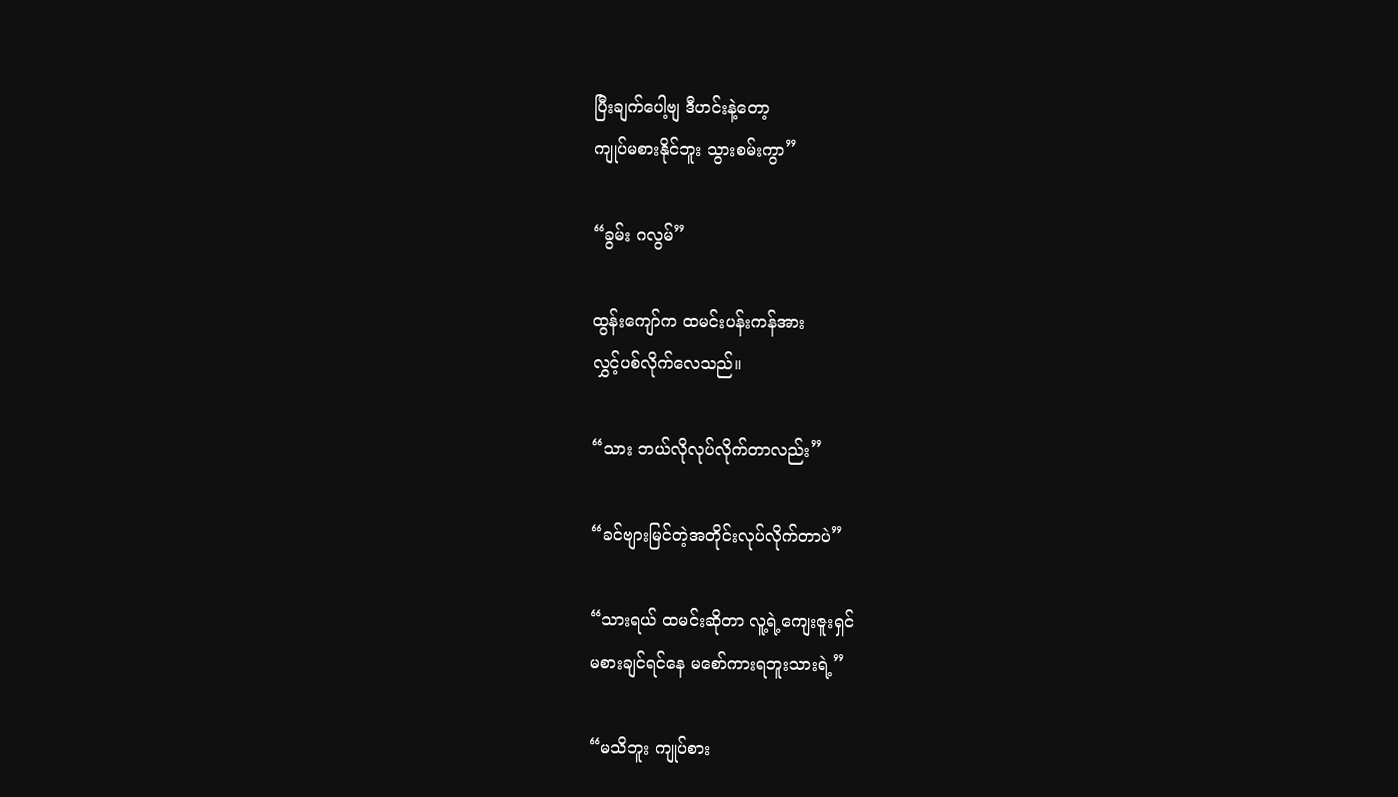ပြီးချက်ပေါ့ဗျ ဒီဟင်းနဲ့တော့
ကျုပ်မစားနိုင်ဘူး သွားစမ်းကွာ”

“ခွမ်း ဂလွမ်”

ထွန်းကျော်က ထမင်းပန်းကန်အား
လွှင့်ပစ်လိုက်လေသည်။

“သား ဘယ်လိုလုပ်လိုက်တာလည်း”

“ခင်ဗျားမြင်တဲ့အတိုင်းလုပ်လိုက်တာပဲ”

“သားရယ် ထမင်းဆိုတာ လူ့ရဲ့ကျေးဇူးရှင်
မစားချင်ရင်နေ မစော်ကားရဘူးသားရဲ့”

“မသိဘူး ကျုပ်စား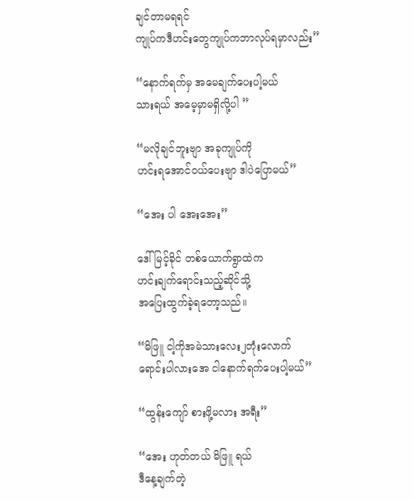ချင်တာမရရင်
ကျုပ်ကဒီဟင်းတွေကျုပ်ကဘာလုပ်ရမှာလည်း”

“နောက်ရက်မှ အမေချက်ပေးပါ့မယ်
သားရယ် အမေ့မှာမရှိလို့ပါ ”

“မလိုချင်ဘူးဗျာ အခုကျုပ်ကို
ဟင်းရအောင်ဝယ်ပေးဗျာ ဒါပဲပြောမယ်”

“အေး ပါ အေးအေး”

ဒေါ်မြင့်ခိုင် တစ်ယောက်ရွာထဲက
ဟင်းချက်ရောင်းသည့်ဆိုင်သို့
အပြေးထွက်ခဲ့ရတော့သည်။

“မိဖြူ ငါ့ကိုအမဲသားလေး၂တုံးလောက်
ရောင်းပါလားအေ ငါနောက်ရက်ပေးပါ့မယ်”

“ထွန်းကျော် စားဖို့မလား အရီး”

“အေး ဟုတ်တယ် မိဖြူ ရယ်
ဒီနေ့ချက်တဲ့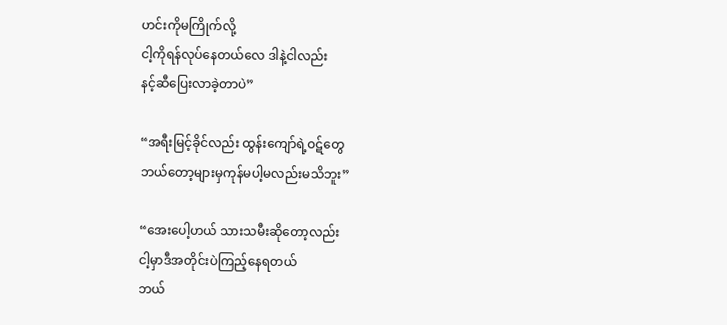ဟင်းကိုမကြိုက်လို့
ငါ့ကိုရန်လုပ်နေတယ်လေ ဒါနဲ့ငါလည်း
နင့်ဆီပြေးလာခဲ့တာပဲ”

“အရီးမြင့်ခိုင်လည်း ထွန်းကျော်ရဲ့ဝဋ်တွေ
ဘယ်တော့များမှကုန်မပါ့မလည်းမသိဘူး”

“အေးပေါ့ဟယ် သားသမီးဆိုတော့လည်း
ငါ့မှာဒီအတိုင်းပဲကြည့်နေရတယ်
ဘယ်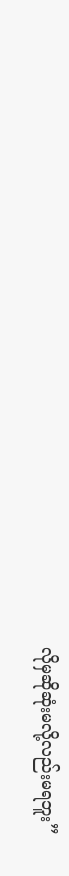လိုမှဆိုဆုံးမလို့လည်းမရဘူး”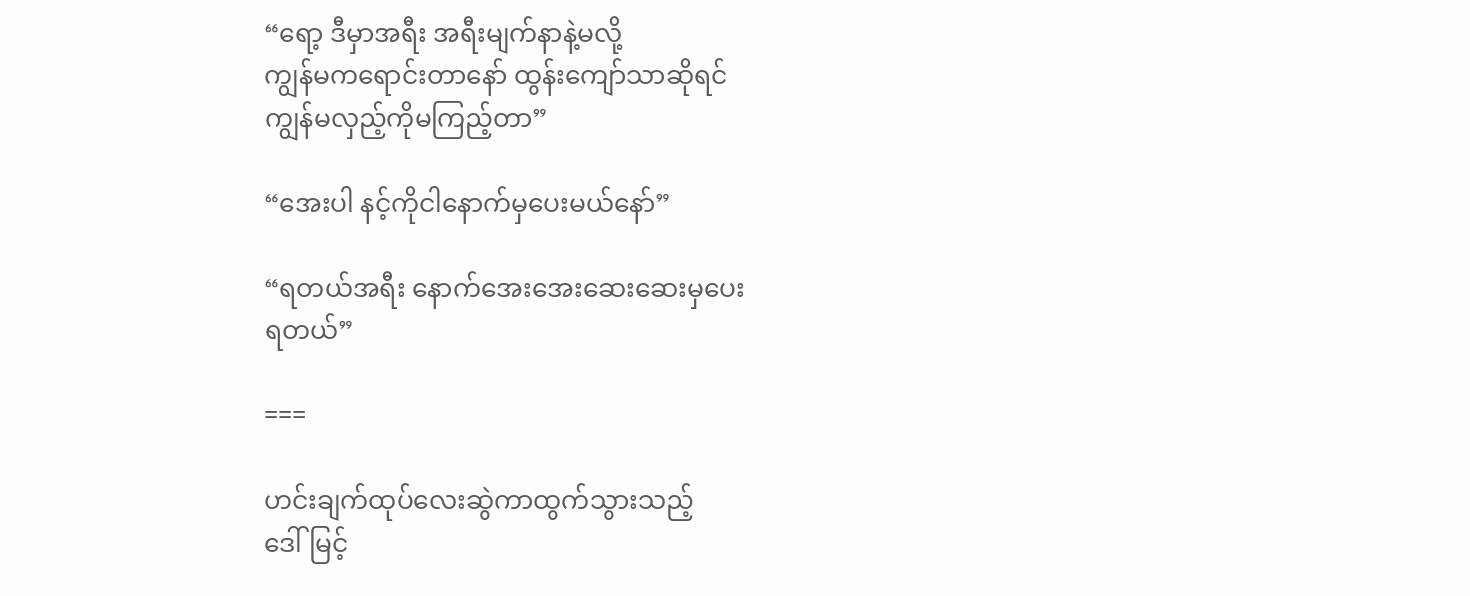“ရော့ ဒီမှာအရီး အရီးမျက်နာနဲ့မလို့
ကျွန်မကရောင်းတာနော် ထွန်းကျော်သာဆိုရင်
ကျွန်မလှည့်ကိုမကြည့်တာ”

“အေးပါ နင့်ကိုငါနောက်မှပေးမယ်နော်”

“ရတယ်အရီး နောက်အေးအေးဆေးဆေးမှပေး
ရတယ်”

===

ဟင်းချက်ထုပ်လေးဆွဲကာထွက်သွားသည့်
ဒေါ်မြင့်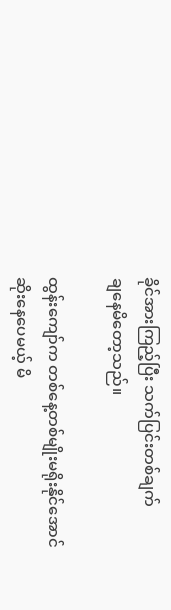ခိုင်အားကြည့်ပြီး သက်ပြင်းတစ်ချက်
ချနေမိတော့သည်။

ထွန်းကျော်က တစ်နေ့တစ်မျိုးမရိုးနိုင်အောင်
ဆိုးနေပေမယ့် မိ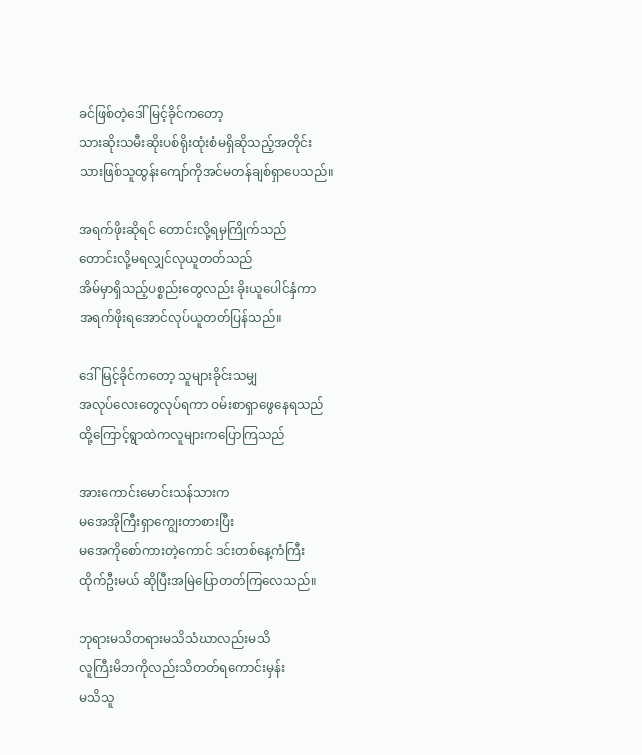ခင်ဖြစ်တဲ့ဒေါ်မြင့်ခိုင်ကတော့
သားဆိုးသမီးဆိုးပစ်ရိုးထုံးစံမရှိဆိုသည့်အတိုင်း
သားဖြစ်သူထွန်းကျော်ကိုအင်မတန်ချစ်ရှာပေသည်။

အရက်ဖိုးဆိုရင် တောင်းလို့ရမှကြိုက်သည်
တောင်းလို့မရလျှင်လုယူတတ်သည်
အိမ်မှာရှိသည့်ပစ္စည်းတွေလည်း ခိုးယူပေါင်နှံကာ
အရက်ဖိုးရအောင်လုပ်ယူတတ်ပြန်သည်။

ဒေါ်မြင့်ခိုင်ကတော့ သူများခိုင်းသမျှ
အလုပ်လေးတွေလုပ်ရကာ ဝမ်းစာရှာဖွေနေရသည်
ထို့ကြောင့်ရွာထဲကလူများကပြောကြသည်

အားကောင်းမောင်းသန်သားက
မအေအိုကြီးရှာကျွေးတာစားပြီး
မအေကိုစော်ကားတဲ့ကောင် ဒင်းတစ်နေ့ကံကြီး
ထိုက်ဦးမယ် ဆိုပြီးအမြဲပြောတတ်ကြလေသည်။

ဘုရားမသိတရားမသိသံဃာလည်းမသိ
လူကြီးမိဘကိုလည်းသိတတ်ရကောင်းမှန်း
မသိသူ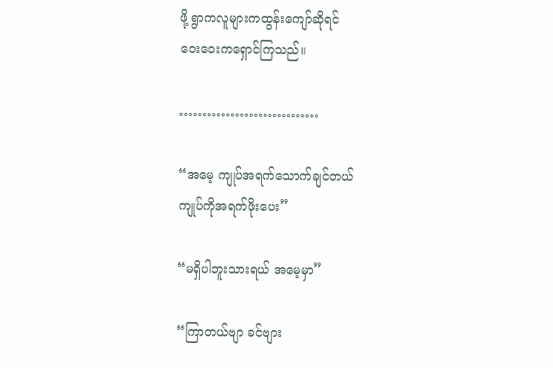ဖို့ ရွာကလူများကထွန်းကျော်ဆိုရင်
ဝေးဝေးကရှောင်ကြသည်။

…………………………

“အမေ့ ကျုပ်အရက်သောက်ချင်တယ်
ကျုပ်ကိုအရက်ဖိုးပေး”

“မရှိပါဘူးသားရယ် အမေ့မှာ”

“ကြာတယ်ဗျာ ခင်ဗျား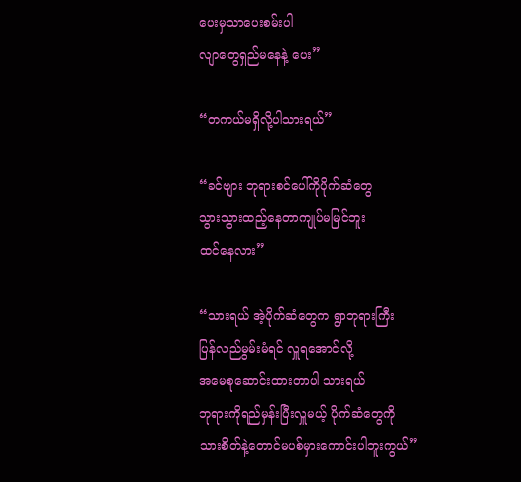ပေးမှသာပေးစမ်းပါ
လျာတွေရှည်မနေနဲ့ ပေး”

“တကယ်မရှိလို့ပါသားရယ်”

“ခင်ဗျား ဘုရားစင်ပေါ်ကိုပိုက်ဆံတွေ
သွားသွားထည့်နေတာကျုပ်မမြင်ဘူး
ထင်နေလား”

“သားရယ် အဲ့ပိုက်ဆံတွေက ရွာဘုရားကြီး
ပြန်လည်မွမ်းမံရင် လှူရအောင်လို့
အမေစုဆောင်းထားတာပါ သားရယ်
ဘုရားကိုရည်မှန်းပြီးလှူမယ့် ပိုက်ဆံတွေကို
သားစိတ်နဲ့တောင်မပစ်မှားကောင်းပါဘူးကွယ်”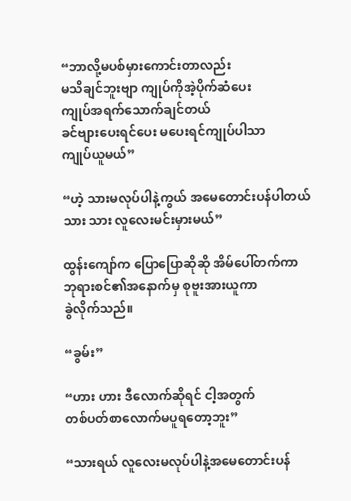“ဘာလို့မပစ်မှားကောင်းတာလည်း
မသိချင်ဘူးဗျာ ကျုပ်ကိုအဲ့ပိုက်ဆံပေး
ကျုပ်အရက်သောက်ချင်တယ်
ခင်ဗျားပေးရင်ပေး မပေးရင်ကျုပ်ပါသာ
ကျုပ်ယူမယ်”

“ဟဲ့ သားမလုပ်ပါနဲ့ကွယ် အမေတောင်းပန်ပါတယ်
သား သား လူလေးမင်းမှားမယ်”

ထွန်းကျော်က ပြောပြောဆိုဆို အိမ်ပေါ်တက်ကာ
ဘုရားစင်၏အနောက်မှ စုဗူးအားယူကာ
ခွဲလိုက်သည်။

“ခွမ်း”

“ဟား ဟား ဒီလောက်ဆိုရင် ငါ့အတွက်
တစ်ပတ်စာလောက်မပူရတော့ဘူး”

“သားရယ် လူလေးမလုပ်ပါနဲ့အမေတောင်းပန်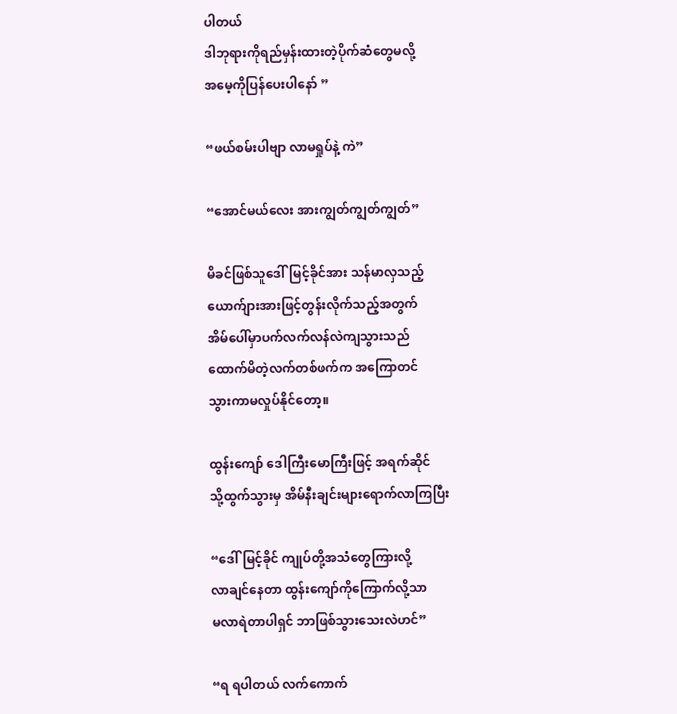ပါတယ်
ဒါဘုရားကိုရည်မှန်းထားတဲ့ပိုက်ဆံတွေမလို့
အမေ့ကိုပြန်ပေးပါနော် ”

“ဖယ်စမ်းပါဗျာ လာမရှုပ်နဲ့ ကဲ”

“အောင်မယ်လေး အားကျွတ်ကျွတ်ကျွတ်”

မိခင်ဖြစ်သူဒေါ်မြင့်ခိုင်အား သန်မာလှသည့်
ယောက်ျားအားဖြင့်တွန်းလိုက်သည့်အတွက်
အိမ်ပေါ်မှာပက်လက်လန်လဲကျသွားသည်
ထောက်မိတဲ့လက်တစ်ဖက်က အကြောတင်
သွားကာမလှုပ်နိုင်တော့။

ထွန်းကျော် ဒေါကြီးမောကြီးဖြင့် အရက်ဆိုင်
သို့ထွက်သွားမှ အိမ်နီးချင်းများရောက်လာကြပြီး

“ဒေါ်မြင့်ခိုင် ကျုပ်တို့အသံတွေကြားလို့
လာချင်နေတာ ထွန်းကျော်ကိုကြောက်လို့သာ
မလာရဲတာပါရှင် ဘာဖြစ်သွားသေးလဲဟင်”

“ရ ရပါတယ် လက်ကောက်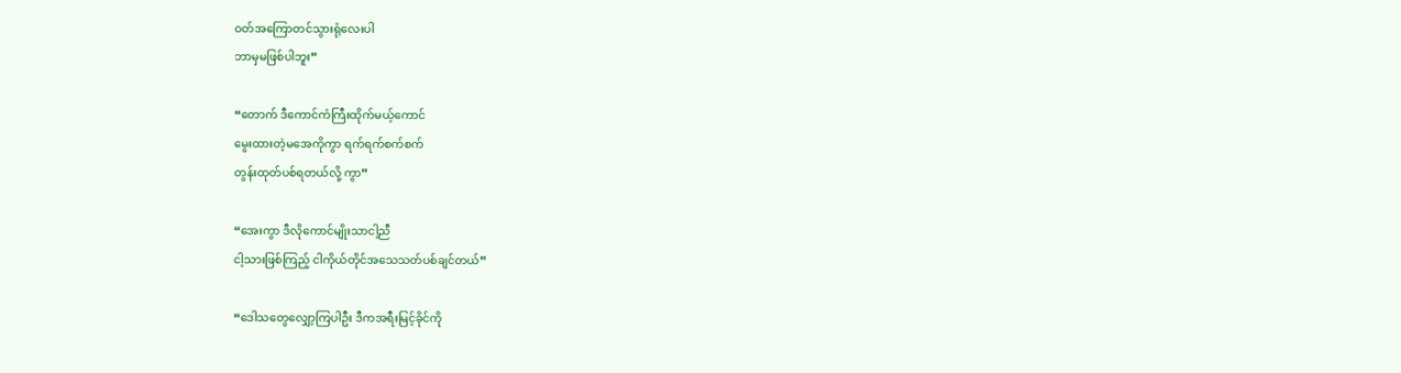ဝတ်အကြောတင်သွားရုံလေးပါ
ဘာမှမဖြစ်ပါဘူး”

“တောက် ဒီကောင်ကံကြီးထိုက်မယ့်ကောင်
မွေးထားတဲ့မအေကိုကွာ ရက်ရက်စက်စက်
တွန်းထုတ်ပစ်ရတယ်လို့ ကွာ”

“အေးကွာ ဒီလိုကောင်မျိုးသာငါ့ညီ
ငါ့သားဖြစ်ကြည့် ငါကိုယ်တိုင်အသေသတ်ပစ်ချင်တယ်”

“ဒေါသတွေလျှော့ကြပါဦး ဒီကအရီးမြင့်ခိုင်ကို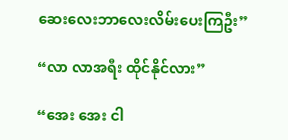ဆေးလေးဘာလေးလိမ်းပေးကြဦး”

“လာ လာအရီး ထိုင်နိုင်လား”

“အေး အေး ငါ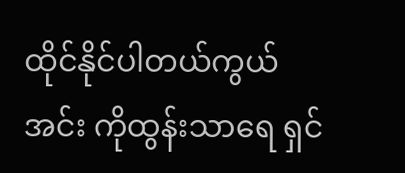ထိုင်နိုင်ပါတယ်ကွယ်
အင်း ကိုထွန်းသာရေ ရှင်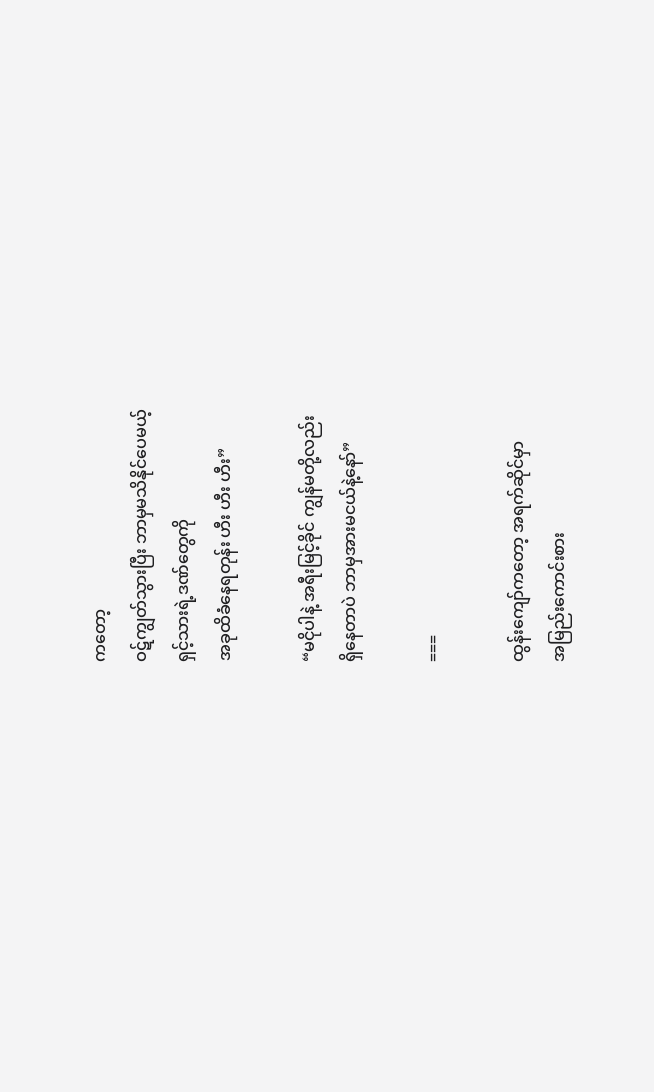ကတော့
ဝဋ်ကျွတ်သွားပြီး ဘာမှမသိနိုင်ပေမယ့်
ရှင့်သားရဲ့ဒဏ်တွေကို
အခုထိခံနေရတုန်း ဟီး ဟီး ဟီး”

“မငိုပါနဲ့ အရီးမြင့်ခိုင် ကျွန်မတို့လည်း
ရှိနေတာပဲ ဘာမှအားမငယ်နဲ့နော်”

===

ထွန်းကျော်ကတော့ အရက်ဆိုင်မှာ
အမြည်းကောင်းစား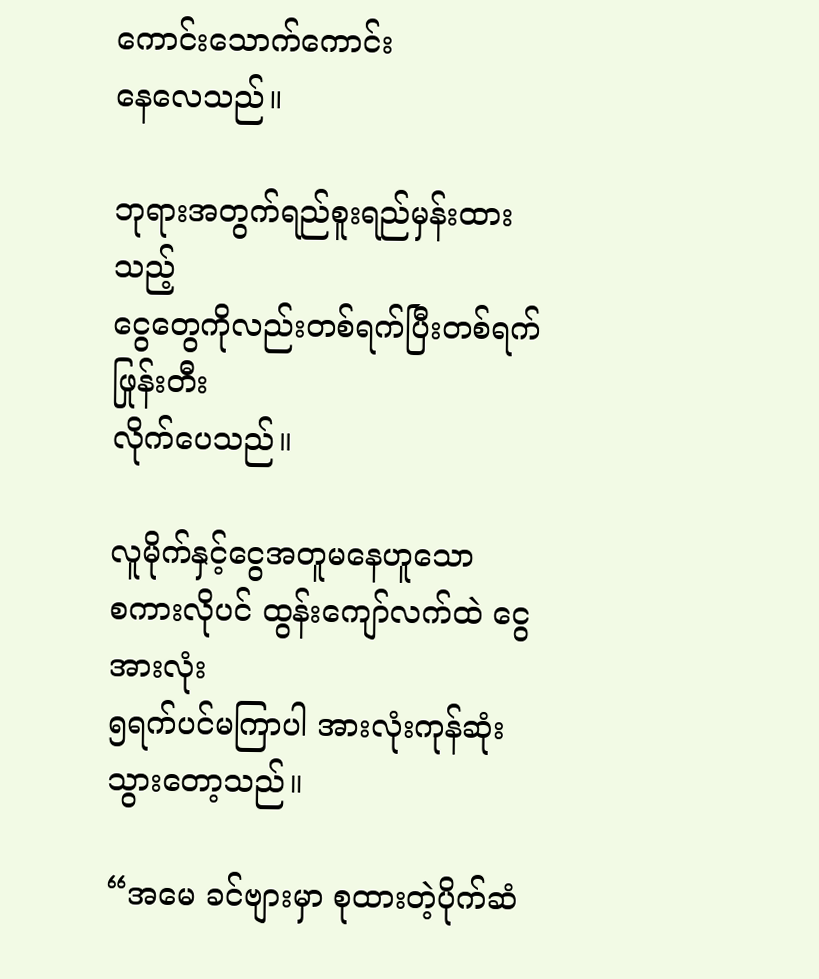ကောင်းသောက်ကောင်း
နေလေသည်။

ဘုရားအတွက်ရည်စူးရည်မှန်းထားသည့်
ငွေတွေကိုလည်းတစ်ရက်ပြီးတစ်ရက်ဖြုန်းတီး
လိုက်ပေသည်။

လူမိုက်နှင့်ငွေအတူမနေဟူသော
စကားလိုပင် ထွန်းကျော်လက်ထဲ ငွေအားလုံး
၅ရက်ပင်မကြာပါ အားလုံးကုန်ဆုံးသွားတော့သည်။

“အမေ ခင်ဗျားမှာ စုထားတဲ့ပိုက်ဆံ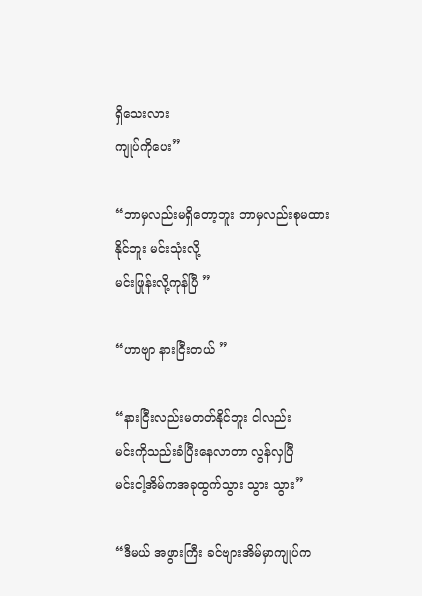ရှိသေးလား
ကျုပ်ကိုပေး”

“ဘာမှလည်းမရှိတော့ဘူး ဘာမှလည်းစုမထားနိုင်ဘူး မင်းသုံးလို့
မင်းဖြုန်းလို့ကုန်ပြီ ”

“ဟာဗျာ နားငြီးတယ် ”

“နားငြီးလည်းမတတ်နိုင်ဘူး ငါလည်း
မင်းကိုသည်းခံပြီးနေလာတာ လွန်လှပြီ
မင်းငါ့အိမ်ကအခုထွက်သွား သွား သွား”

“ဒီမယ် အဖွားကြီး ခင်ဗျားအိမ်မှာကျုပ်က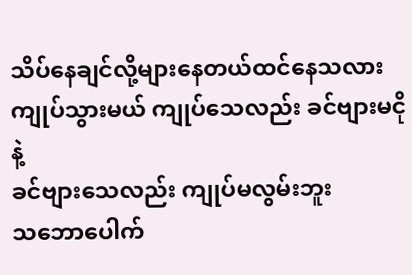သိပ်နေချင်လို့များနေတယ်ထင်နေသလား
ကျုပ်သွားမယ် ကျုပ်သေလည်း ခင်ဗျားမငိုနဲ့
ခင်ဗျားသေလည်း ကျုပ်မလွမ်းဘူး
သဘောပေါက်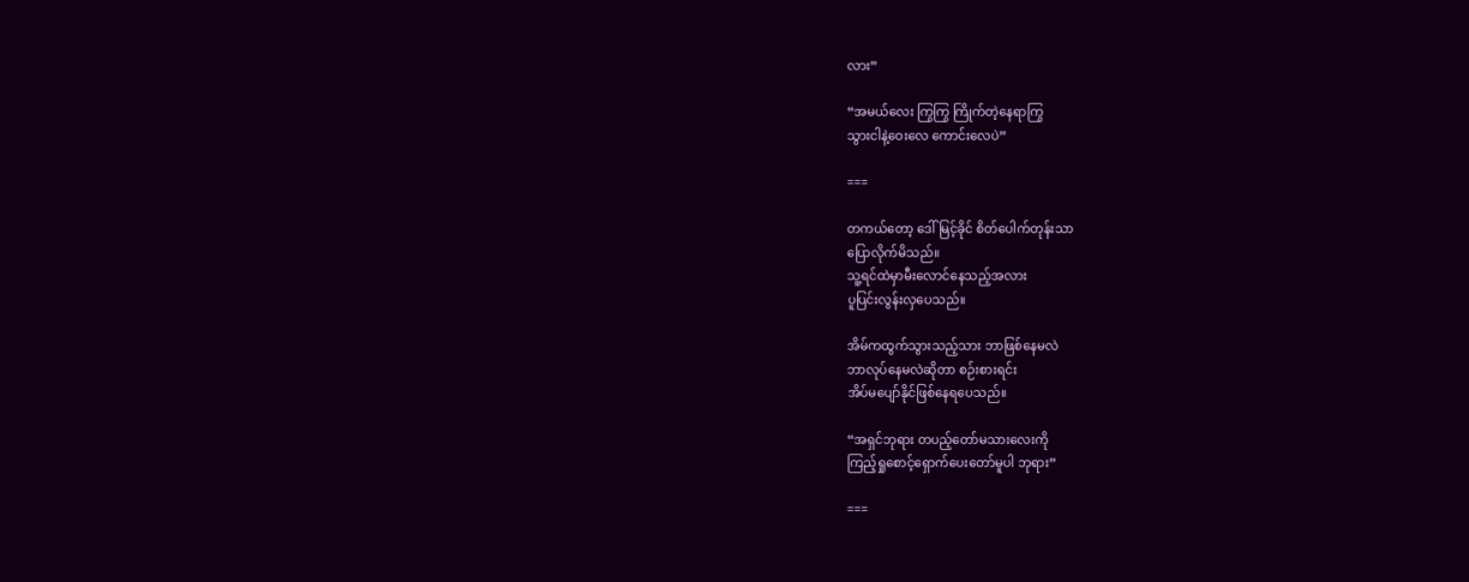လား”

“အမယ်လေး ကြွကြွ ကြိုက်တဲ့နေရာကြွ
သွားငါနဲ့ဝေးလေ ကောင်းလေပဲ”

===

တကယ်တော့ ဒေါ်မြင့်ခိုင် စိတ်ပေါက်တုန်းသာ
ပြောလိုက်မိသည်။
သူ့ရင်ထဲမှာမီးလောင်နေသည့်အလား
ပူပြင်းလွန်းလှပေသည်။

အိမ်ကထွက်သွားသည့်သား ဘာဖြစ်နေမလဲ
ဘာလုပ်နေမလဲဆိုတာ စဉ်းစားရင်း
အိပ်မပျော်နိုင်ဖြစ်နေရပေသည်။

“အရှင်ဘုရား တပည့်တော်မသားလေးကို
ကြည့်ရှုစောင့်ရှောက်ပေးတော်မူပါ ဘုရား”

===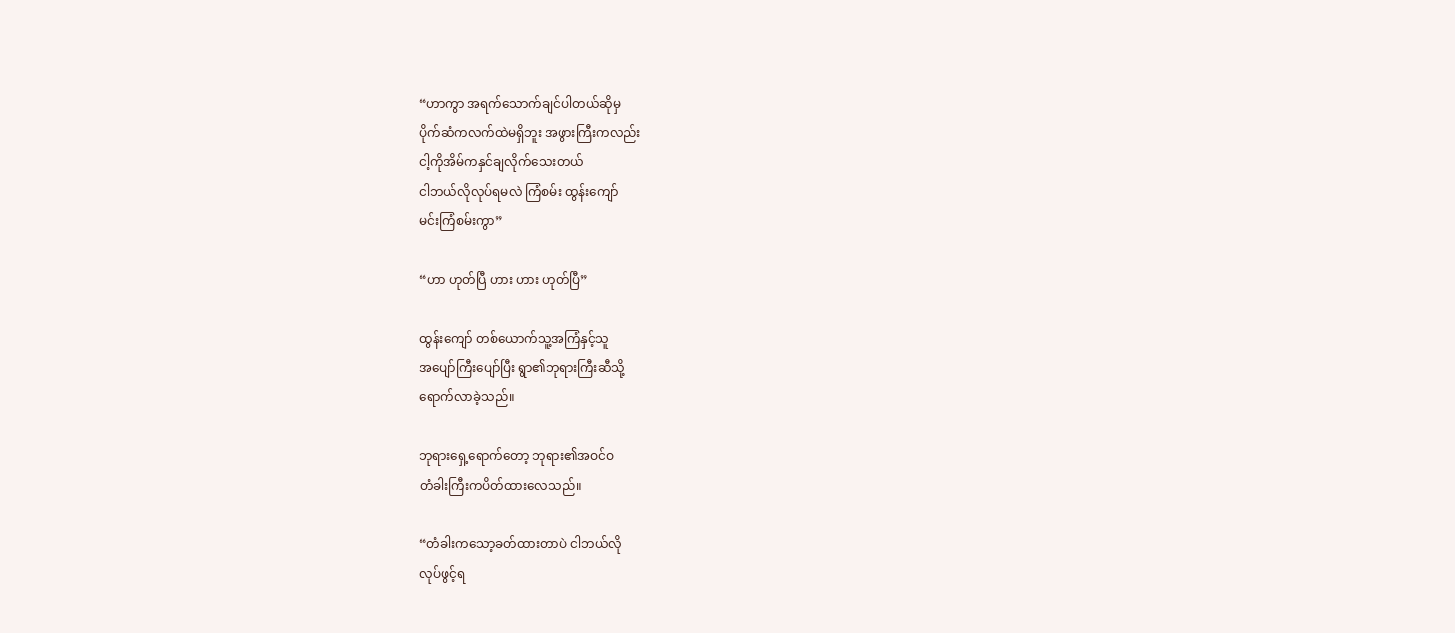“ဟာကွာ အရက်သောက်ချင်ပါတယ်ဆိုမှ
ပိုက်ဆံကလက်ထဲမရှိဘူး အဖွားကြီးကလည်း
ငါ့ကိုအိမ်ကနှင်ချလိုက်သေးတယ်
ငါဘယ်လိုလုပ်ရမလဲ ကြံစမ်း ထွန်းကျော်
မင်းကြံစမ်းကွာ”

“ဟာ ဟုတ်ပြီ ဟား ဟား ဟုတ်ပြီ”

ထွန်းကျော် တစ်ယောက်သူ့အကြံနှင့်သူ
အပျော်ကြီးပျော်ပြီး ရွာ၏ဘုရားကြီးဆီသို့
ရောက်လာခဲ့သည်။

ဘုရားရှေ့ရောက်တော့ ဘုရား၏အဝင်ဝ
တံခါးကြီးကပိတ်ထားလေသည်။

“တံခါးကသော့ခတ်ထားတာပဲ ငါဘယ်လို
လုပ်ဖွင့်ရ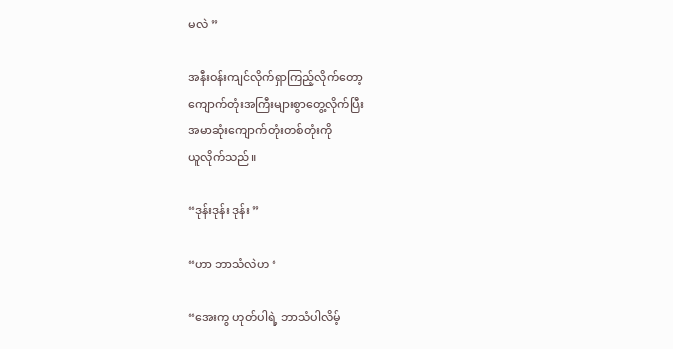မလဲ ”

အနီးဝန်းကျင်လိုက်ရှာကြည့်လိုက်တော့
ကျောက်တုံးအကြီးများစွာတွေ့လိုက်ပြီး
အမာဆုံးကျောက်တုံးတစ်တုံးကို
ယူလိုက်သည်။

“ဒုန်းဒုန်း ဒုန်း ”

“ဟာ ဘာသံလဲဟ ‘

“အေးကွ ဟုတ်ပါရဲ့ ဘာသံပါလိမ့်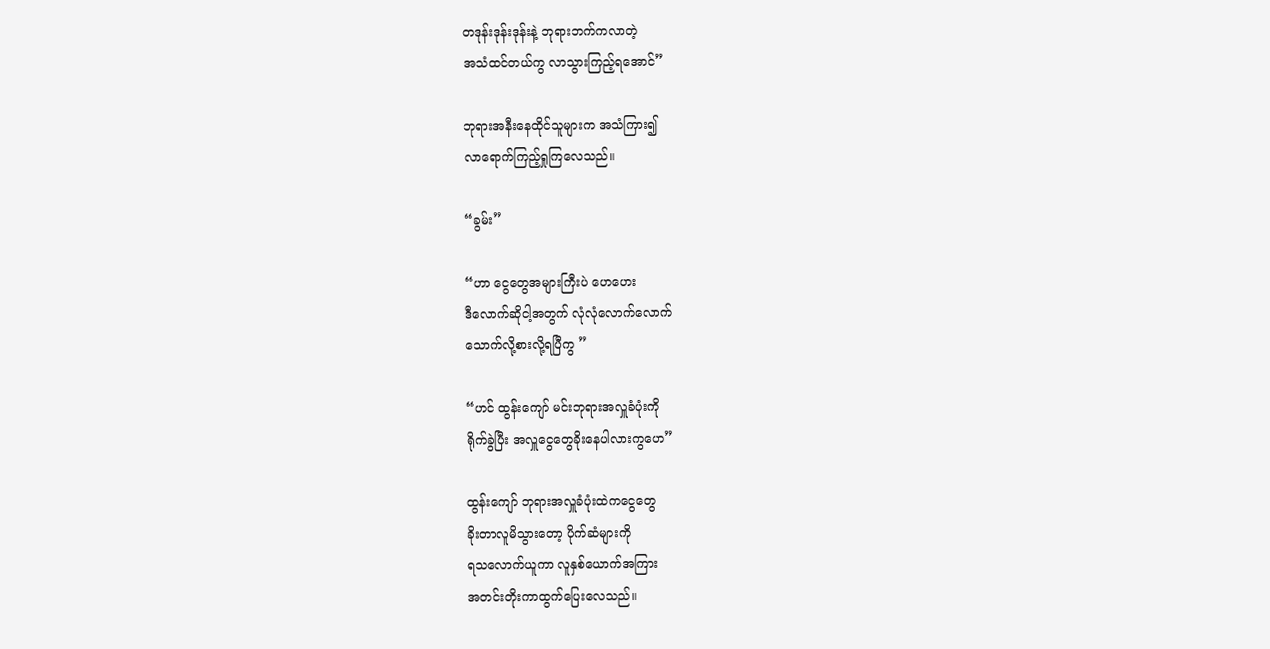တဒုန်းဒုန်းဒုန်းနဲ့ ဘုရားဘက်ကလာတဲ့
အသံထင်တယ်ကွ လာသွားကြည့်ရအောင်”

ဘုရားအနီးနေထိုင်သူများက အသံကြား၍
လာရောက်ကြည့်ရှုကြလေသည်။

“ခွမ်း”

“ဟာ ငွေတွေအများကြီးပဲ ဟေဟေး
ဒီလောက်ဆိုငါ့အတွက် လုံလုံလောက်လောက်
သောက်လို့စားလို့ရပြီကွ ”

“ဟင် ထွန်းကျော် မင်းဘုရားအလှူခံပုံးကို
ရိုက်ခွဲပြီး အလှူငွေတွေခိုးနေပါလားကွဟေ”

ထွန်းကျော် ဘုရားအလှူခံပုံးထဲကငွေတွေ
ခိုးတာလူမိသွားတော့ ပိုက်ဆံများကို
ရသလောက်ယူကာ လူနှစ်ယောက်အကြား
အတင်းတိုးကာထွက်ပြေးလေသည်။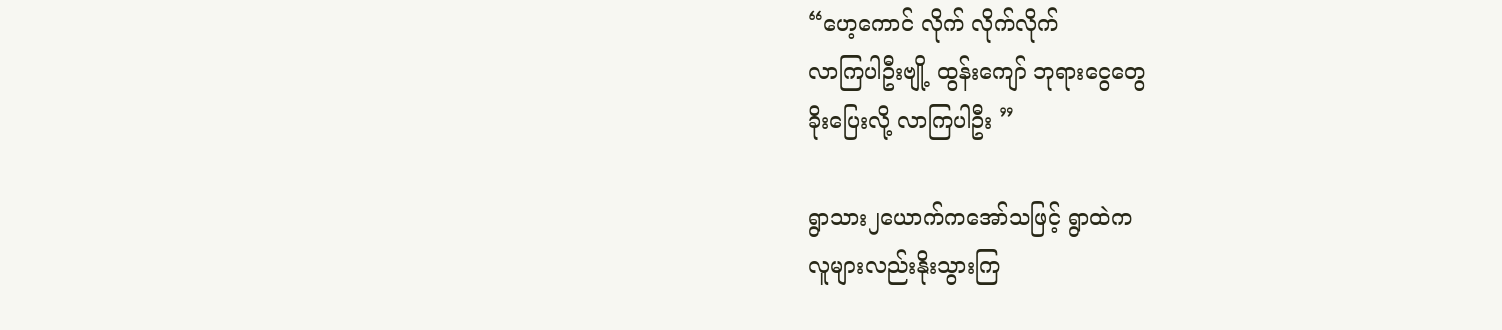“ဟေ့ကောင် လိုက် လိုက်လိုက်
လာကြပါဦးဗျို့ ထွန်းကျော် ဘုရားငွေတွေ
ခိုးပြေးလို့ လာကြပါဦး ”

ရွာသား၂ယောက်ကအော်သဖြင့် ရွာထဲက
လူများလည်းနိုးသွားကြ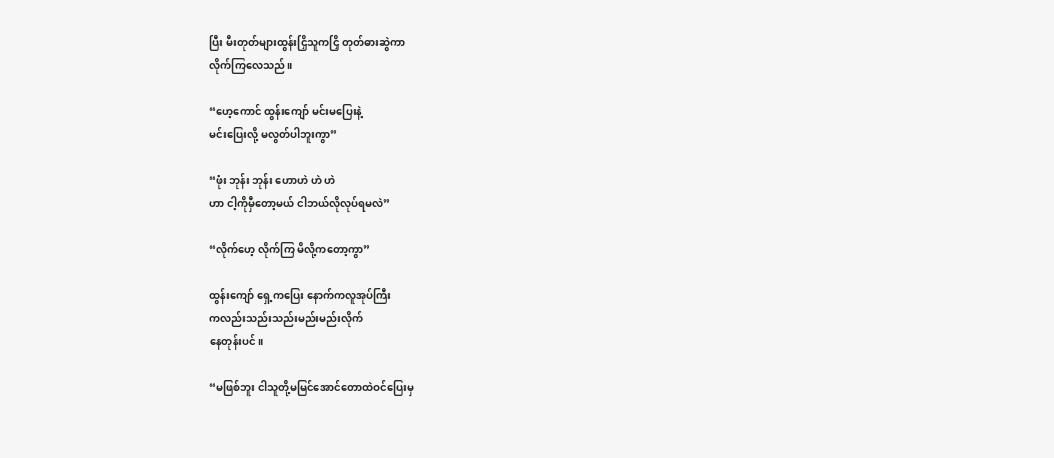ပြီး မီးတုတ်များထွန်းငြှိသူကငြှိ တုတ်ဓားဆွဲကာ
လိုက်ကြလေသည်။

“ဟေ့ကောင် ထွန်းကျော် မင်းမပြေးနဲ့
မင်းပြေးလို့ မလွတ်ပါဘူးကွာ”

“ဖုံး ဘုန်း ဘုန်း ဟောဟဲ ဟဲ ဟဲ
ဟာ ငါ့ကိုမှီတော့မယ် ငါဘယ်လိုလုပ်ရမလဲ”

“လိုက်ဟေ့ လိုက်ကြ မိလို့ကတော့ကွာ”

ထွန်းကျော် ရှေ့ကပြေး နောက်ကလူအုပ်ကြီး
ကလည်းသည်းသည်းမည်းမည်းလိုက်
နေတုန်းပင်။

“မဖြစ်ဘူး ငါသူတို့မမြင်အောင်တောထဲဝင်ပြေးမှ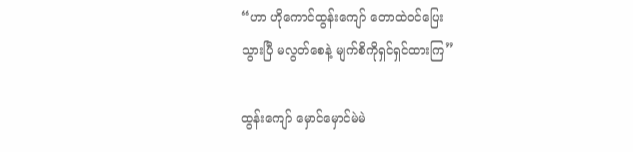“ဟာ ဟိုကောင်ထွန်းကျော် တောထဲဝင်ပြေး
သွားပြီ မလွတ်စေနဲ့ မျက်စိကိုရှင်ရှင်ထားကြ”

ထွန်းကျော် မှောင်မှောင်မဲမဲ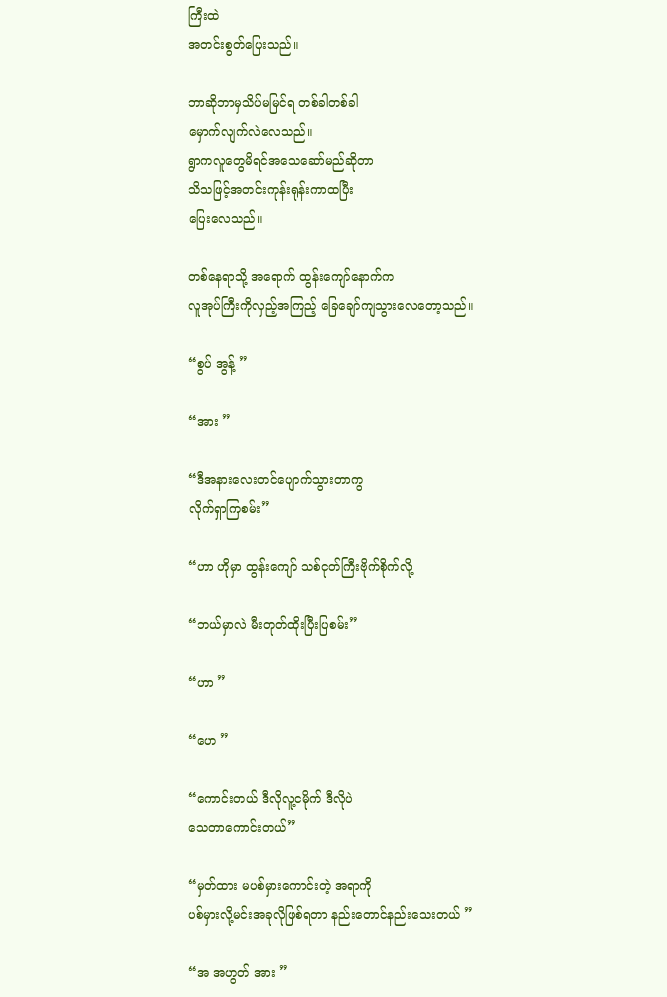ကြီးထဲ
အတင်းစွတ်ပြေးသည်။

ဘာဆိုဘာမှသိပ်မမြင်ရ တစ်ခါတစ်ခါ
မှောက်လျက်လဲလေသည်။
ရွာကလူတွေမိရင်အသေဆော်မည်ဆိုတာ
သိသဖြင့်အတင်းကုန်းရုန်းကာထပြီး
ပြေးလေသည်။

တစ်နေရာသို့ အရောက် ထွန်းကျော်နောက်က
လူအုပ်ကြီးကိုလှည့်အကြည့် ခြေချော်ကျသွားလေတော့သည်။

“စွပ် အွန့် ”

“အား ”

“ဒီအနားလေးတင်ပျောက်သွားတာကွ
လိုက်ရှာကြစမ်း”

“ဟာ ဟိုမှာ ထွန်းကျော် သစ်ငုတ်ကြီးဗိုက်စိုက်လို့

“ဘယ်မှာလဲ မီးတုတ်ထိုးပြီးပြစမ်း”

“ဟာ ”

“ဟေ ”

“ကောင်းတယ် ဒီလိုလူ့ငမိုက် ဒီလိုပဲ
သေတာကောင်းတယ်”

“မှတ်ထား မပစ်မှားကောင်းတဲ့ အရာကို
ပစ်မှားလို့မင်းအခုလိုဖြစ်ရတာ နည်းတောင်နည်းသေးတယ် ”

“အ အဟွတ် အား ”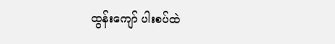ထွန်းကျော် ပါးစပ်ထဲ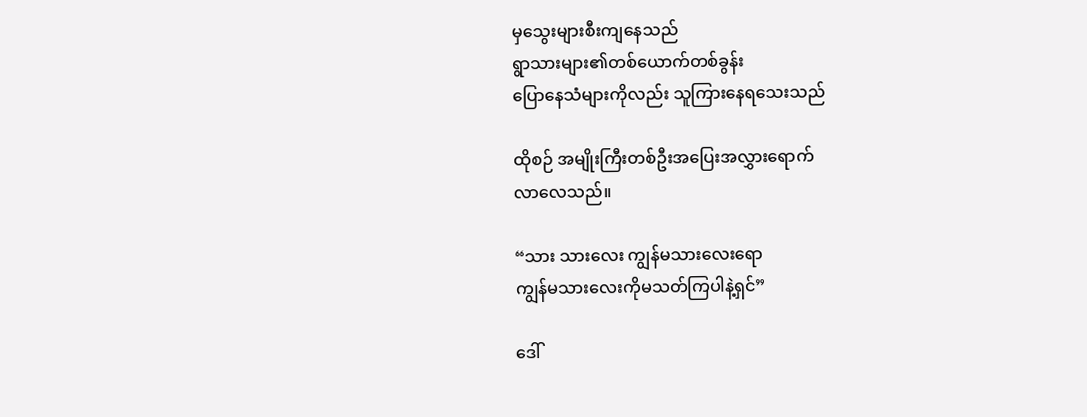မှသွေးများစီးကျနေသည်
ရွာသားများ၏တစ်ယောက်တစ်ခွန်း
ပြောနေသံများကိုလည်း သူကြားနေရသေးသည်

ထိုစဉ် အမျိုးကြီးတစ်ဦးအပြေးအလွှားရောက်
လာလေသည်။

“သား သားလေး ကျွန်မသားလေးရော
ကျွန်မသားလေးကိုမသတ်ကြပါနဲ့ရှင်”

ဒေါ်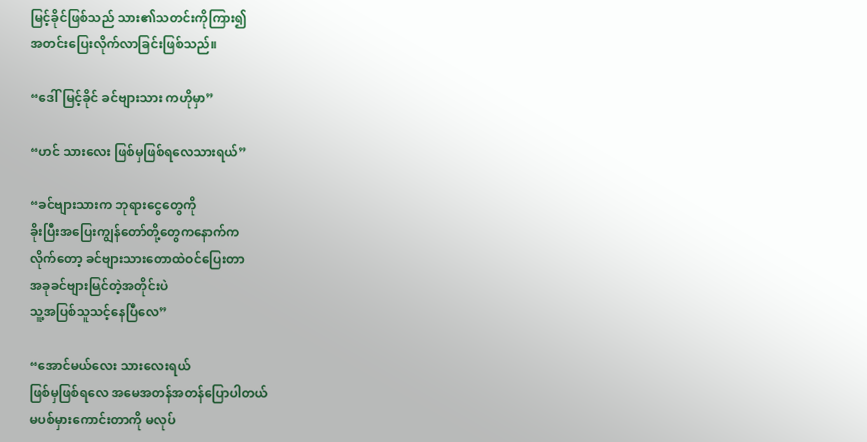မြင့်ခိုင်ဖြစ်သည် သား၏သတင်းကိုကြား၍
အတင်းပြေးလိုက်လာခြင်းဖြစ်သည်။

“ဒေါ်မြင့်ခိုင် ခင်ဗျားသား ကဟိုမှာ”

“ဟင် သားလေး ဖြစ်မှဖြစ်ရလေသားရယ်”

“ခင်ဗျားသားက ဘုရားငွေတွေကို
ခိုးပြီးအပြေးကျွန်တော်တို့တွေကနောက်က
လိုက်တော့ ခင်ဗျားသားတောထဲဝင်ပြေးတာ
အခုခင်ဗျားမြင်တဲ့အတိုင်းပဲ
သူ့အပြစ်သူသင့်နေပြီလေ”

“အောင်မယ်လေး သားလေးရယ်
ဖြစ်မှဖြစ်ရလေ အမေအတန်အတန်ပြောပါတယ်
မပစ်မှားကောင်းတာကို မလုပ်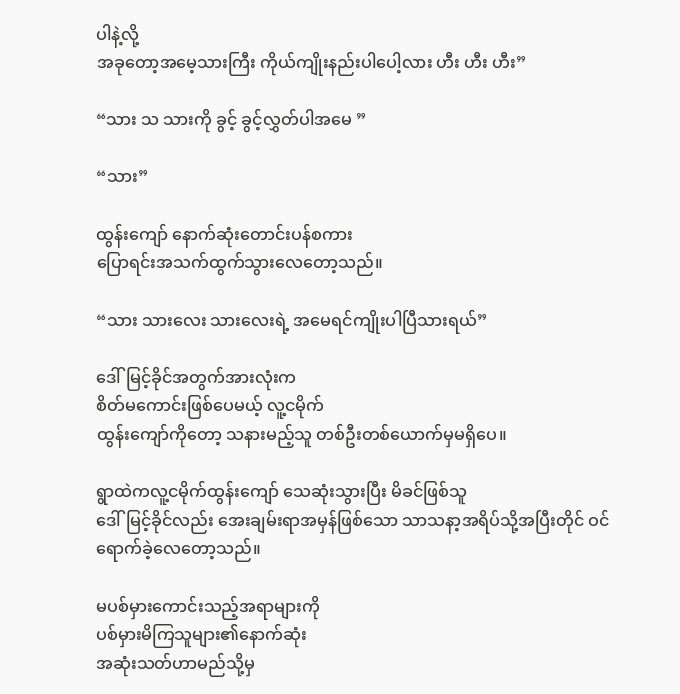ပါနဲ့လို့
အခုတော့အမေ့သားကြီး ကိုယ်ကျိုးနည်းပါပေါ့လား ဟီး ဟီး ဟီး”

“သား သ သားကို ခွင့် ခွင့်လွှတ်ပါအမေ ”

“သား”

ထွန်းကျော် နောက်ဆုံးတောင်းပန်စကား
ပြောရင်းအသက်ထွက်သွားလေတော့သည်။

“သား သားလေး သားလေးရဲ့ အမေရင်ကျိုးပါပြီသားရယ်”

ဒေါ်မြင့်ခိုင်အတွက်အားလုံးက
စိတ်မကောင်းဖြစ်ပေမယ့် လူ့ငမိုက်
ထွန်းကျော်ကိုတော့ သနားမည့်သူ တစ်ဦးတစ်ယောက်မှမရှိပေ။

ရွာထဲကလူ့ငမိုက်ထွန်းကျော် သေဆုံးသွားပြီး မိခင်ဖြစ်သူ
ဒေါ်မြင့်ခိုင်လည်း အေးချမ်းရာအမှန်ဖြစ်သော သာသနာ့အရိပ်သို့အပြီးတိုင် ဝင်ရောက်ခဲ့လေတော့သည်။

မပစ်မှားကောင်းသည့်အရာများကို
ပစ်မှားမိကြသူများ၏နောက်ဆုံး
အဆုံးသတ်ဟာမည်သို့မှ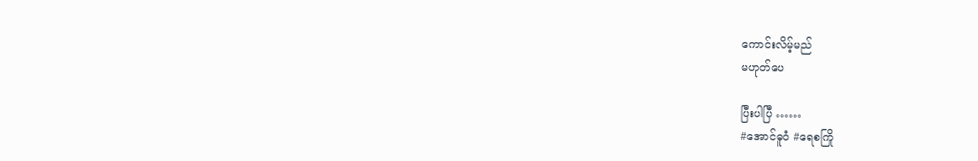ကောင်းလိမ့်မည်
မဟုတ်ပေ

ပြီးပါပြီ ……
#အောင်ဓူဝံ #ရေစကြို